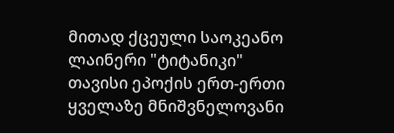მითად ქცეული საოკეანო ლაინერი "ტიტანიკი" თავისი ეპოქის ერთ-ერთი ყველაზე მნიშვნელოვანი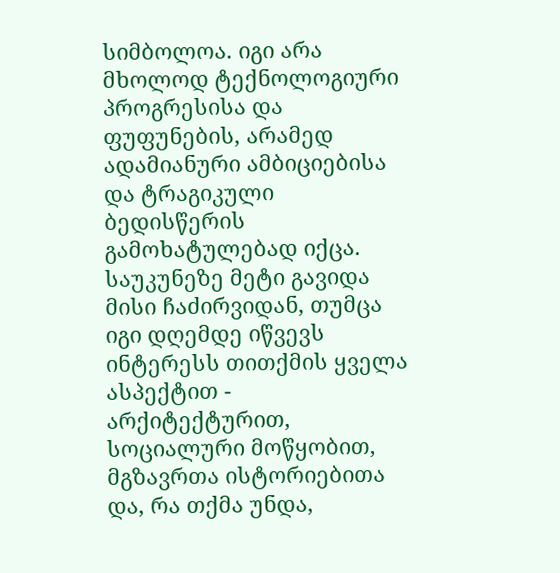სიმბოლოა. იგი არა მხოლოდ ტექნოლოგიური პროგრესისა და ფუფუნების, არამედ ადამიანური ამბიციებისა და ტრაგიკული ბედისწერის გამოხატულებად იქცა. საუკუნეზე მეტი გავიდა მისი ჩაძირვიდან, თუმცა იგი დღემდე იწვევს ინტერესს თითქმის ყველა ასპექტით - არქიტექტურით, სოციალური მოწყობით, მგზავრთა ისტორიებითა და, რა თქმა უნდა,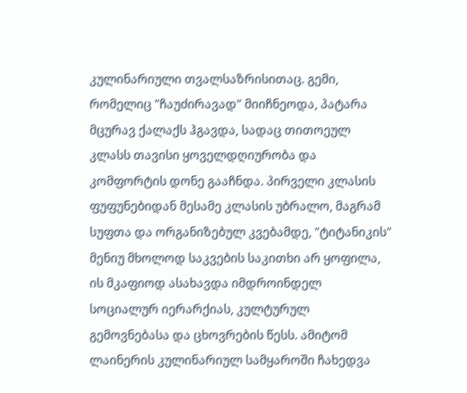კულინარიული თვალსაზრისითაც. გემი, რომელიც "ჩაუძირავად" მიიჩნეოდა, პატარა მცურავ ქალაქს ჰგავდა, სადაც თითოეულ კლასს თავისი ყოველდღიურობა და კომფორტის დონე გააჩნდა. პირველი კლასის ფუფუნებიდან მესამე კლასის უბრალო, მაგრამ სუფთა და ორგანიზებულ კვებამდე, "ტიტანიკის" მენიუ მხოლოდ საკვების საკითხი არ ყოფილა, ის მკაფიოდ ასახავდა იმდროინდელ სოციალურ იერარქიას, კულტურულ გემოვნებასა და ცხოვრების წესს. ამიტომ ლაინერის კულინარიულ სამყაროში ჩახედვა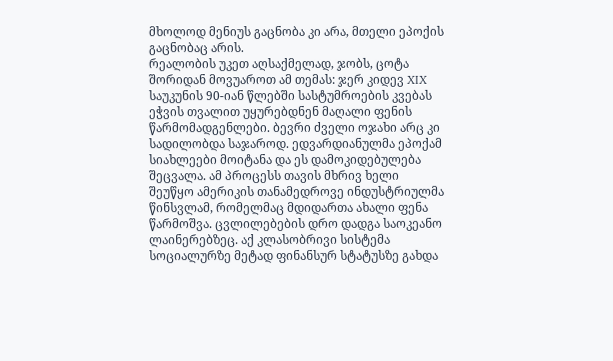მხოლოდ მენიუს გაცნობა კი არა, მთელი ეპოქის გაცნობაც არის.
რეალობის უკეთ აღსაქმელად, ჯობს, ცოტა შორიდან მოვუაროთ ამ თემას: ჯერ კიდევ XIX საუკუნის 90-იან წლებში სასტუმროების კვებას ეჭვის თვალით უყურებდნენ მაღალი ფენის წარმომადგენლები. ბევრი ძველი ოჯახი არც კი სადილობდა საჯაროდ. ედვარდიანულმა ეპოქამ სიახლეები მოიტანა და ეს დამოკიდებულება შეცვალა. ამ პროცესს თავის მხრივ ხელი შეუწყო ამერიკის თანამედროვე ინდუსტრიულმა წინსვლამ, რომელმაც მდიდართა ახალი ფენა წარმოშვა. ცვლილებების დრო დადგა საოკეანო ლაინერებზეც. აქ კლასობრივი სისტემა სოციალურზე მეტად ფინანსურ სტატუსზე გახდა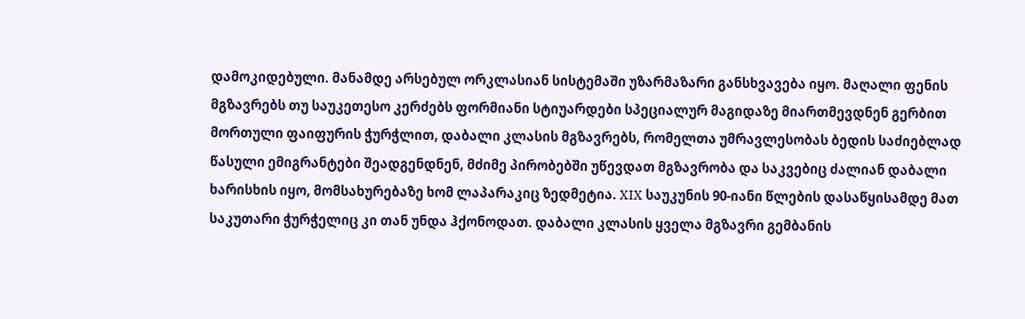დამოკიდებული. მანამდე არსებულ ორკლასიან სისტემაში უზარმაზარი განსხვავება იყო. მაღალი ფენის მგზავრებს თუ საუკეთესო კერძებს ფორმიანი სტიუარდები სპეციალურ მაგიდაზე მიართმევდნენ გერბით მორთული ფაიფურის ჭურჭლით, დაბალი კლასის მგზავრებს, რომელთა უმრავლესობას ბედის საძიებლად წასული ემიგრანტები შეადგენდნენ, მძიმე პირობებში უწევდათ მგზავრობა და საკვებიც ძალიან დაბალი ხარისხის იყო, მომსახურებაზე ხომ ლაპარაკიც ზედმეტია. XIX საუკუნის 90-იანი წლების დასაწყისამდე მათ საკუთარი ჭურჭელიც კი თან უნდა ჰქონოდათ. დაბალი კლასის ყველა მგზავრი გემბანის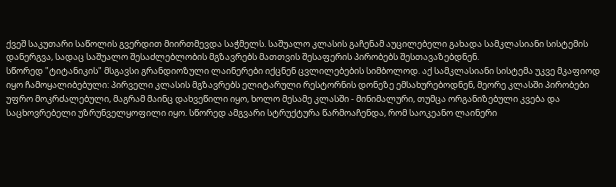ქვეშ საკუთარი საწოლის გვერდით მიირთმევდა საჭმელს. საშუალო კლასის გაჩენამ აუცილებელი გახადა სამკლასიანი სისტემის დანერგვა, სადაც საშუალო შესაძლებლობის მგზავრებს მათთვის შესაფერის პირობებს შესთავაზებდნენ.
სწორედ "ტიტანიკის" მსგავსი გრანდიოზული ლაინერები იქცნენ ცვლილებების სიმბოლოდ. აქ სამკლასიანი სისტემა უკვე მკაფიოდ იყო ჩამოყალიბებული: პირველი კლასის მგზავრებს ელიტარული რესტორნის დონეზე ემსახურებოდნენ, მეორე კლასში პირობები უფრო მოკრძალებული, მაგრამ მაინც დახვეწილი იყო, ხოლო მესამე კლასში - მინიმალური, თუმცა ორგანიზებული კვება და საცხოვრებელი უზრუნველყოფილი იყო. სწორედ ამგვარი სტრუქტურა წარმოაჩენდა, რომ საოკეანო ლაინერი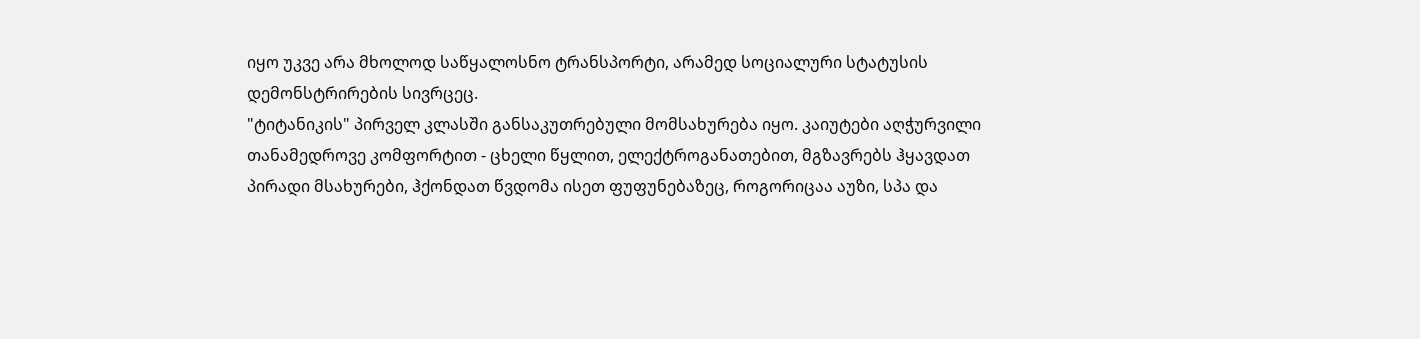იყო უკვე არა მხოლოდ საწყალოსნო ტრანსპორტი, არამედ სოციალური სტატუსის დემონსტრირების სივრცეც.
"ტიტანიკის" პირველ კლასში განსაკუთრებული მომსახურება იყო. კაიუტები აღჭურვილი თანამედროვე კომფორტით - ცხელი წყლით, ელექტროგანათებით, მგზავრებს ჰყავდათ პირადი მსახურები, ჰქონდათ წვდომა ისეთ ფუფუნებაზეც, როგორიცაა აუზი, სპა და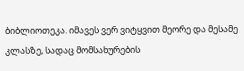ბიბლიოთეკა. იმავეს ვერ ვიტყვით მეორე და მესამე კლასზე, სადაც მომსახურების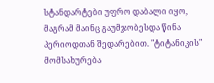სტანდარტები უფრო დაბალი იყო, მაგრამ მაინც გაუმჯობესდა წინა პერიოდთან შედარებით. "ტიტანიკის" მომსახურება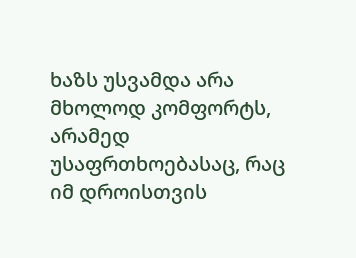ხაზს უსვამდა არა მხოლოდ კომფორტს, არამედ უსაფრთხოებასაც, რაც იმ დროისთვის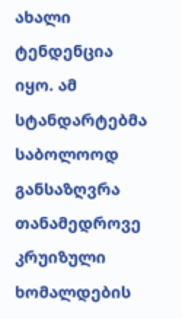ახალი ტენდენცია იყო. ამ სტანდარტებმა საბოლოოდ განსაზღვრა თანამედროვე კრუიზული ხომალდების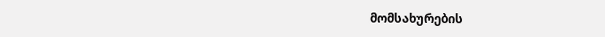მომსახურების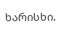ხარისხი.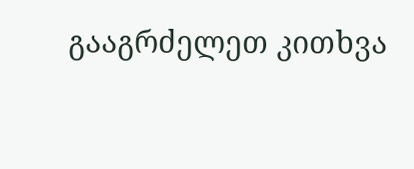გააგრძელეთ კითხვა